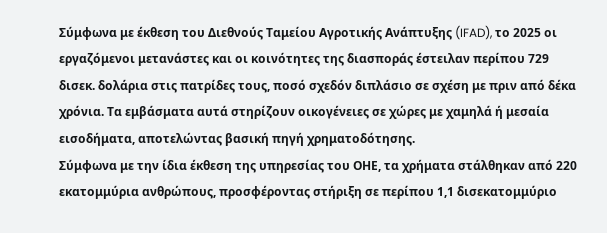Σύμφωνα με έκθεση του Διεθνούς Ταμείου Αγροτικής Ανάπτυξης (IFAD), το 2025 οι εργαζόμενοι μετανάστες και οι κοινότητες της διασποράς έστειλαν περίπου 729 δισεκ. δολάρια στις πατρίδες τους, ποσό σχεδόν διπλάσιο σε σχέση με πριν από δέκα χρόνια. Τα εμβάσματα αυτά στηρίζουν οικογένειες σε χώρες με χαμηλά ή μεσαία εισοδήματα, αποτελώντας βασική πηγή χρηματοδότησης.
Σύμφωνα με την ίδια έκθεση της υπηρεσίας του ΟΗΕ, τα χρήματα στάλθηκαν από 220 εκατομμύρια ανθρώπους, προσφέροντας στήριξη σε περίπου 1,1 δισεκατομμύριο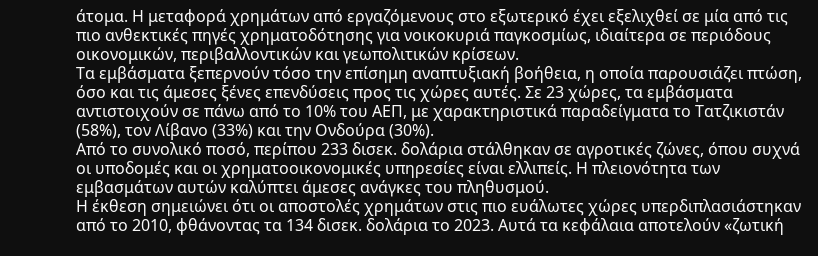άτομα. Η μεταφορά χρημάτων από εργαζόμενους στο εξωτερικό έχει εξελιχθεί σε μία από τις πιο ανθεκτικές πηγές χρηματοδότησης για νοικοκυριά παγκοσμίως, ιδιαίτερα σε περιόδους οικονομικών, περιβαλλοντικών και γεωπολιτικών κρίσεων.
Τα εμβάσματα ξεπερνούν τόσο την επίσημη αναπτυξιακή βοήθεια, η οποία παρουσιάζει πτώση, όσο και τις άμεσες ξένες επενδύσεις προς τις χώρες αυτές. Σε 23 χώρες, τα εμβάσματα αντιστοιχούν σε πάνω από το 10% του ΑΕΠ, με χαρακτηριστικά παραδείγματα το Τατζικιστάν (58%), τον Λίβανο (33%) και την Ονδούρα (30%).
Από το συνολικό ποσό, περίπου 233 δισεκ. δολάρια στάλθηκαν σε αγροτικές ζώνες, όπου συχνά οι υποδομές και οι χρηματοοικονομικές υπηρεσίες είναι ελλιπείς. Η πλειονότητα των εμβασμάτων αυτών καλύπτει άμεσες ανάγκες του πληθυσμού.
Η έκθεση σημειώνει ότι οι αποστολές χρημάτων στις πιο ευάλωτες χώρες υπερδιπλασιάστηκαν από το 2010, φθάνοντας τα 134 δισεκ. δολάρια το 2023. Αυτά τα κεφάλαια αποτελούν «ζωτική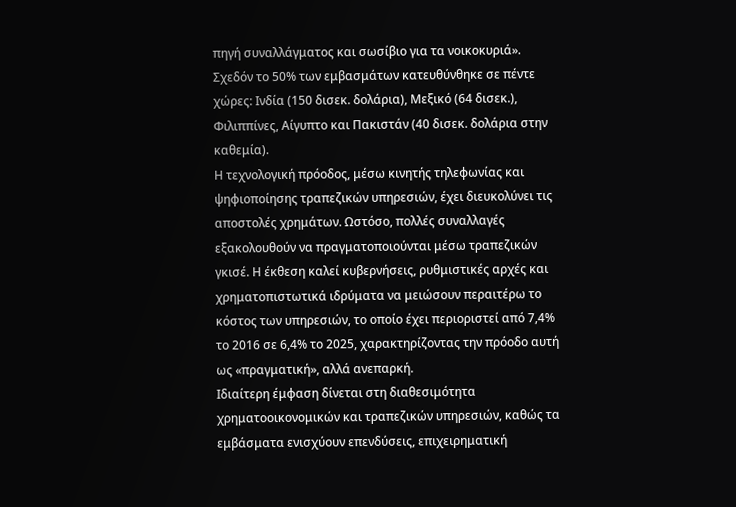πηγή συναλλάγματος και σωσίβιο για τα νοικοκυριά».
Σχεδόν το 50% των εμβασμάτων κατευθύνθηκε σε πέντε χώρες: Ινδία (150 δισεκ. δολάρια), Μεξικό (64 δισεκ.), Φιλιππίνες, Αίγυπτο και Πακιστάν (40 δισεκ. δολάρια στην καθεμία).
Η τεχνολογική πρόοδος, μέσω κινητής τηλεφωνίας και ψηφιοποίησης τραπεζικών υπηρεσιών, έχει διευκολύνει τις αποστολές χρημάτων. Ωστόσο, πολλές συναλλαγές εξακολουθούν να πραγματοποιούνται μέσω τραπεζικών γκισέ. Η έκθεση καλεί κυβερνήσεις, ρυθμιστικές αρχές και χρηματοπιστωτικά ιδρύματα να μειώσουν περαιτέρω το κόστος των υπηρεσιών, το οποίο έχει περιοριστεί από 7,4% το 2016 σε 6,4% το 2025, χαρακτηρίζοντας την πρόοδο αυτή ως «πραγματική», αλλά ανεπαρκή.
Ιδιαίτερη έμφαση δίνεται στη διαθεσιμότητα χρηματοοικονομικών και τραπεζικών υπηρεσιών, καθώς τα εμβάσματα ενισχύουν επενδύσεις, επιχειρηματική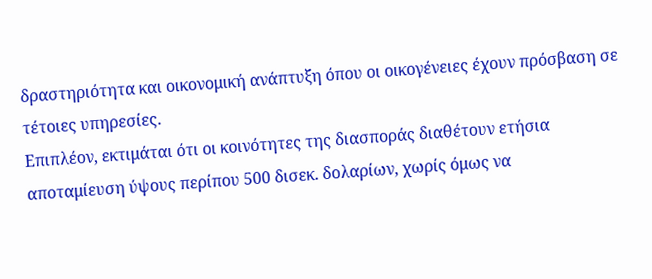δραστηριότητα και οικονομική ανάπτυξη όπου οι οικογένειες έχουν πρόσβαση σε τέτοιες υπηρεσίες.
Επιπλέον, εκτιμάται ότι οι κοινότητες της διασποράς διαθέτουν ετήσια αποταμίευση ύψους περίπου 500 δισεκ. δολαρίων, χωρίς όμως να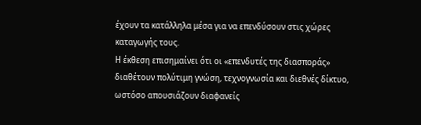έχουν τα κατάλληλα μέσα για να επενδύσουν στις χώρες καταγωγής τους.
Η έκθεση επισημαίνει ότι οι «επενδυτές της διασποράς» διαθέτουν πολύτιμη γνώση, τεχνογνωσία και διεθνές δίκτυο, ωστόσο απουσιάζουν διαφανείς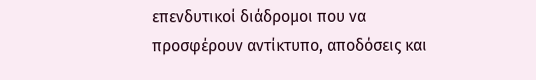επενδυτικοί διάδρομοι που να προσφέρουν αντίκτυπο, αποδόσεις και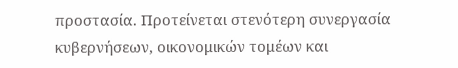προστασία. Προτείνεται στενότερη συνεργασία κυβερνήσεων, οικονομικών τομέων και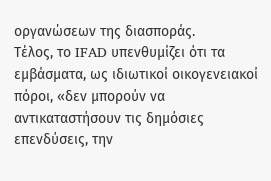οργανώσεων της διασποράς.
Τέλος, το IFAD υπενθυμίζει ότι τα εμβάσματα, ως ιδιωτικοί οικογενειακοί πόροι, «δεν μπορούν να αντικαταστήσουν τις δημόσιες επενδύσεις, την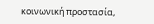κοινωνική προστασία,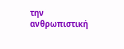την ανθρωπιστική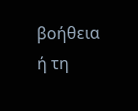βοήθεια ή τη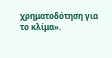χρηματοδότηση για το κλίμα».